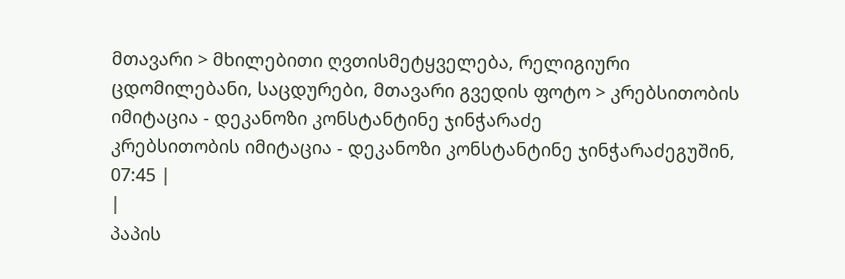მთავარი > მხილებითი ღვთისმეტყველება, რელიგიური ცდომილებანი, საცდურები, მთავარი გვედის ფოტო > კრებსითობის იმიტაცია - დეკანოზი კონსტანტინე ჯინჭარაძე
კრებსითობის იმიტაცია - დეკანოზი კონსტანტინე ჯინჭარაძეგუშინ, 07:45 |
|
პაპის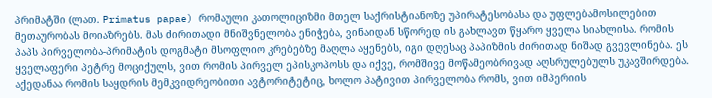პრიმატში (ლათ. Primatus papae) რომაული კათოლიციზმი მთელ საქრისტიანოზე უპირატესობასა და უფლებამოსილებით მეთაურობას მოიაზრებს. მას ძირითადი მნიშვნელობა ენიჭება, ვინაიდან სწორედ ის გახლავთ წყარო ყველა სიახლისა. რომის პაპს პირველობა-პრიმატის დოგმატი მსოფლიო კრებებზე მაღლა აყენებს, იგი დღესაც პაპიზმის ძირითად ნიშად გვევლინება. ეს ყველაფერი პეტრე მოციქულს, ვით რომის პირველ ეპისკოპოსს და იქვე, რომშივე მოწამეობრივად აღსრულებულს უკავშირდება. აქედანაა რომის საყდრის მემკვიდრეობითი ავტორიტეტიც, ხოლო პატივით პირველობა რომს, ვით იმპერიის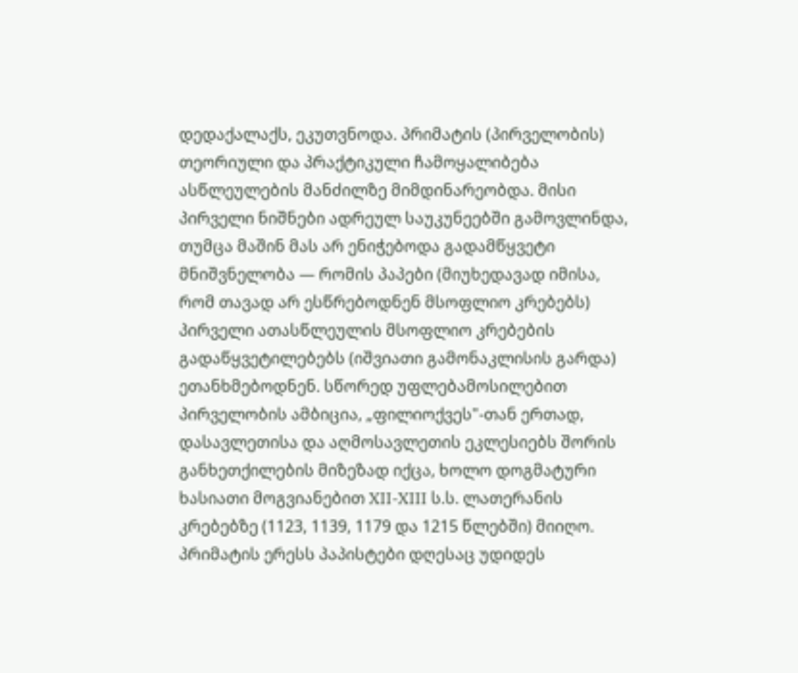დედაქალაქს, ეკუთვნოდა. პრიმატის (პირველობის) თეორიული და პრაქტიკული ჩამოყალიბება ასწლეულების მანძილზე მიმდინარეობდა. მისი პირველი ნიშნები ადრეულ საუკუნეებში გამოვლინდა, თუმცა მაშინ მას არ ენიჭებოდა გადამწყვეტი მნიშვნელობა — რომის პაპები (მიუხედავად იმისა, რომ თავად არ ესწრებოდნენ მსოფლიო კრებებს) პირველი ათასწლეულის მსოფლიო კრებების გადაწყვეტილებებს (იშვიათი გამონაკლისის გარდა) ეთანხმებოდნენ. სწორედ უფლებამოსილებით პირველობის ამბიცია, „ფილიოქვეს"-თან ერთად, დასავლეთისა და აღმოსავლეთის ეკლესიებს შორის განხეთქილების მიზეზად იქცა, ხოლო დოგმატური ხასიათი მოგვიანებით XII-XIII ს.ს. ლათერანის კრებებზე (1123, 1139, 1179 და 1215 წლებში) მიიღო. პრიმატის ერესს პაპისტები დღესაც უდიდეს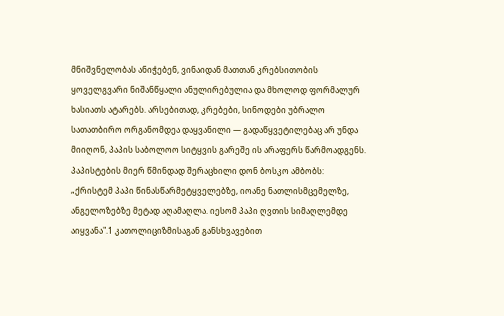მნიშვნელობას ანიჭებენ, ვინაიდან მათთან კრებსითობის ყოველგვარი ნიშანწყალი ანულირებულია და მხოლოდ ფორმალურ ხასიათს ატარებს. არსებითად, კრებები, სინოდები უბრალო სათათბირო ორგანომდეა დაყვანილი — გადაწყვეტილებაც არ უნდა მიიღონ, პაპის საბოლოო სიტყვის გარეშე ის არაფერს წარმოადგენს. პაპისტების მიერ წმინდად შერაცხილი დონ ბოსკო ამბობს: „ქრისტემ პაპი წინასწარმეტყველებზე, იოანე ნათლისმცემელზე, ანგელოზებზე მეტად აღამაღლა. იესომ პაპი ღვთის სიმაღლემდე აიყვანა".1 კათოლიციზმისაგან განსხვავებით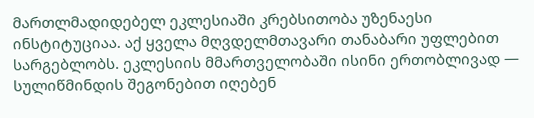მართლმადიდებელ ეკლესიაში კრებსითობა უზენაესი ინსტიტუციაა. აქ ყველა მღვდელმთავარი თანაბარი უფლებით სარგებლობს. ეკლესიის მმართველობაში ისინი ერთობლივად — სულიწმინდის შეგონებით იღებენ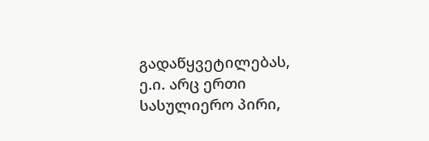გადაწყვეტილებას, ე.ი. არც ერთი სასულიერო პირი,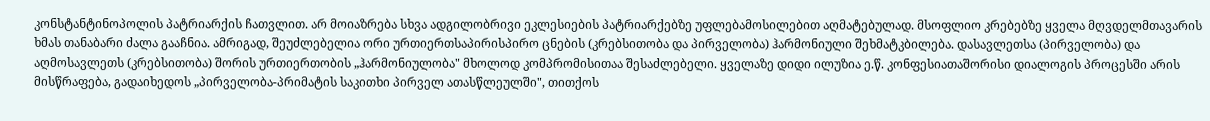კონსტანტინოპოლის პატრიარქის ჩათვლით. არ მოიაზრება სხვა ადგილობრივი ეკლესიების პატრიარქებზე უფლებამოსილებით აღმატებულად. მსოფლიო კრებებზე ყველა მღვდელმთავარის ხმას თანაბარი ძალა გააჩნია. ამრიგად, შეუძლებელია ორი ურთიერთსაპირისპირო ცნების (კრებსითობა და პირველობა) ჰარმონიული შეხმატკბილება. დასავლეთსა (პირველობა) და აღმოსავლეთს (კრებსითობა) შორის ურთიერთობის „ჰარმონიულობა" მხოლოდ კომპრომისითაა შესაძლებელი. ყველაზე დიდი ილუზია ე.წ. კონფესიათაშორისი დიალოგის პროცესში არის მისწრაფება, გადაიხედოს „პირველობა-პრიმატის საკითხი პირველ ათასწლეულში", თითქოს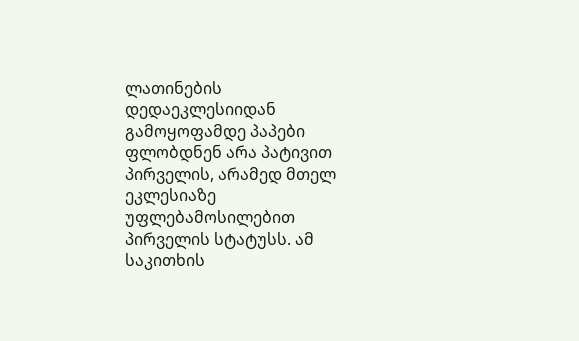ლათინების დედაეკლესიიდან გამოყოფამდე პაპები ფლობდნენ არა პატივით პირველის, არამედ მთელ ეკლესიაზე უფლებამოსილებით პირველის სტატუსს. ამ საკითხის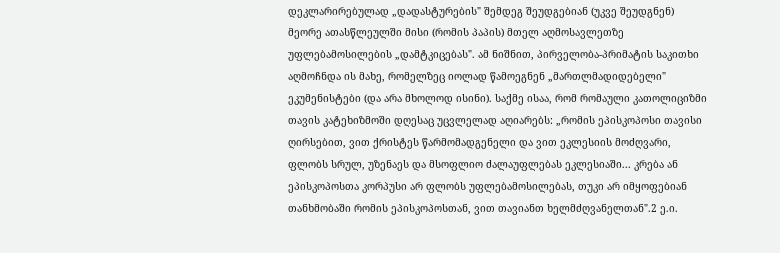დეკლარირებულად „დადასტურების" შემდეგ შეუდგებიან (უკვე შეუდგნენ) მეორე ათასწლეულში მისი (რომის პაპის) მთელ აღმოსავლეთზე უფლებამოსილების „დამტკიცებას". ამ ნიშნით, პირველობა-პრიმატის საკითხი აღმოჩნდა ის მახე, რომელზეც იოლად წამოეგნენ „მართლმადიდებელი" ეკუმენისტები (და არა მხოლოდ ისინი). საქმე ისაა, რომ რომაული კათოლიციზმი თავის კატეხიზმოში დღესაც უცვლელად აღიარებს: „რომის ეპისკოპოსი თავისი ღირსებით, ვით ქრისტეს წარმომადგენელი და ვით ეკლესიის მოძღვარი, ფლობს სრულ, უზენაეს და მსოფლიო ძალაუფლებას ეკლესიაში... კრება ან ეპისკოპოსთა კორპუსი არ ფლობს უფლებამოსილებას, თუკი არ იმყოფებიან თანხმობაში რომის ეპისკოპოსთან, ვით თავიანთ ხელმძღვანელთან".2 ე.ი.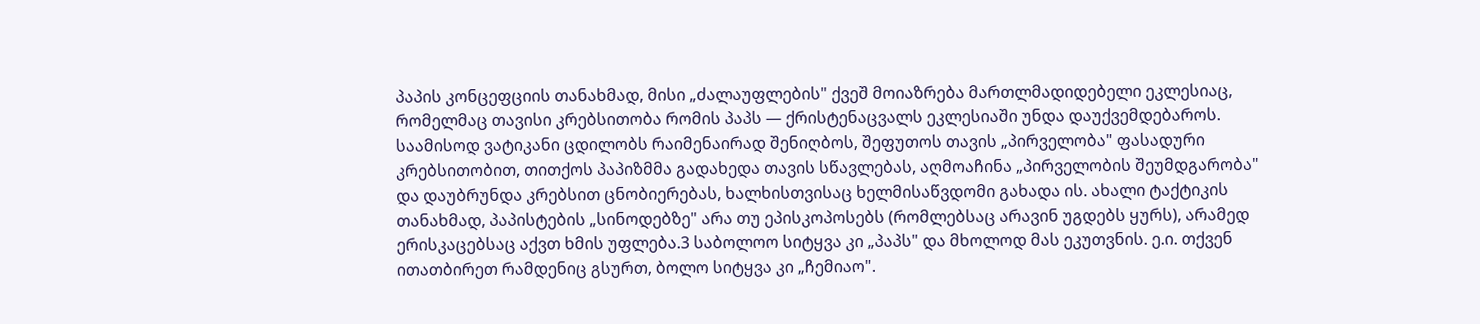პაპის კონცეფციის თანახმად, მისი „ძალაუფლების" ქვეშ მოიაზრება მართლმადიდებელი ეკლესიაც, რომელმაც თავისი კრებსითობა რომის პაპს — ქრისტენაცვალს ეკლესიაში უნდა დაუქვემდებაროს. საამისოდ ვატიკანი ცდილობს რაიმენაირად შენიღბოს, შეფუთოს თავის „პირველობა" ფასადური კრებსითობით, თითქოს პაპიზმმა გადახედა თავის სწავლებას, აღმოაჩინა „პირველობის შეუმდგარობა" და დაუბრუნდა კრებსით ცნობიერებას, ხალხისთვისაც ხელმისაწვდომი გახადა ის. ახალი ტაქტიკის თანახმად, პაპისტების „სინოდებზე" არა თუ ეპისკოპოსებს (რომლებსაც არავინ უგდებს ყურს), არამედ ერისკაცებსაც აქვთ ხმის უფლება.3 საბოლოო სიტყვა კი „პაპს" და მხოლოდ მას ეკუთვნის. ე.ი. თქვენ ითათბირეთ რამდენიც გსურთ, ბოლო სიტყვა კი „ჩემიაო".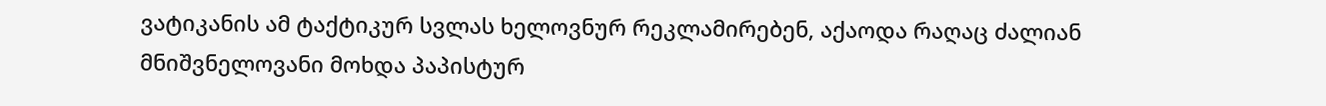ვატიკანის ამ ტაქტიკურ სვლას ხელოვნურ რეკლამირებენ, აქაოდა რაღაც ძალიან მნიშვნელოვანი მოხდა პაპისტურ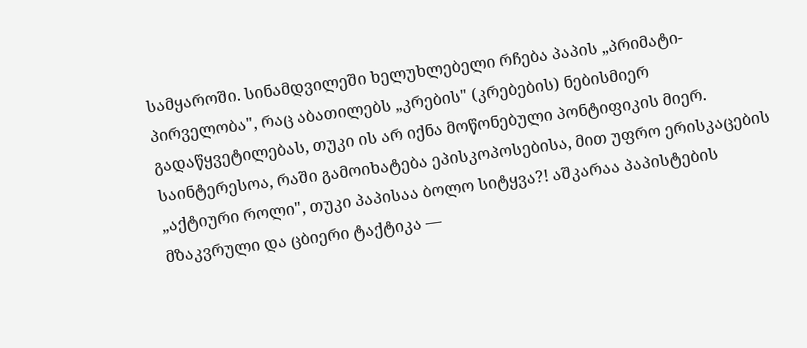სამყაროში. სინამდვილეში ხელუხლებელი რჩება პაპის „პრიმატი-პირველობა", რაც აბათილებს „კრების" (კრებების) ნებისმიერ გადაწყვეტილებას, თუკი ის არ იქნა მოწონებული პონტიფიკის მიერ. საინტერესოა, რაში გამოიხატება ეპისკოპოსებისა, მით უფრო ერისკაცების „აქტიური როლი", თუკი პაპისაა ბოლო სიტყვა?! აშკარაა პაპისტების მზაკვრული და ცბიერი ტაქტიკა —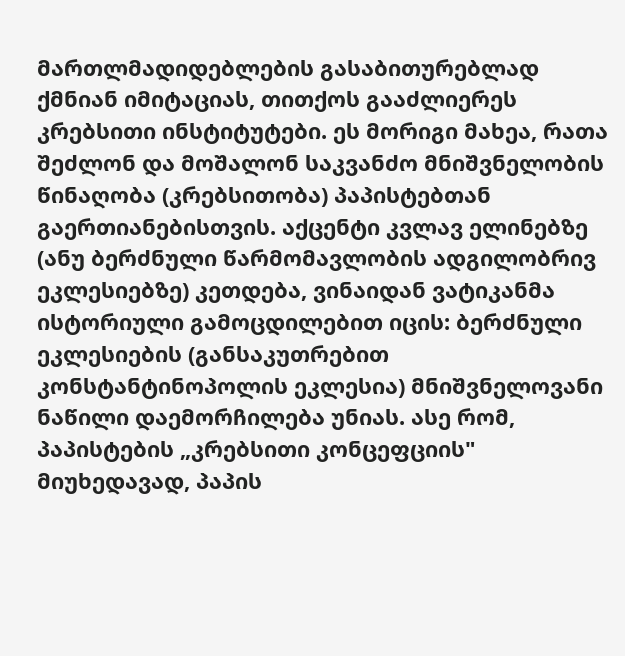მართლმადიდებლების გასაბითურებლად ქმნიან იმიტაციას, თითქოს გააძლიერეს კრებსითი ინსტიტუტები. ეს მორიგი მახეა, რათა შეძლონ და მოშალონ საკვანძო მნიშვნელობის წინაღობა (კრებსითობა) პაპისტებთან გაერთიანებისთვის. აქცენტი კვლავ ელინებზე (ანუ ბერძნული წარმომავლობის ადგილობრივ ეკლესიებზე) კეთდება, ვინაიდან ვატიკანმა ისტორიული გამოცდილებით იცის: ბერძნული ეკლესიების (განსაკუთრებით კონსტანტინოპოლის ეკლესია) მნიშვნელოვანი ნაწილი დაემორჩილება უნიას. ასე რომ, პაპისტების „კრებსითი კონცეფციის" მიუხედავად, პაპის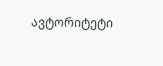ავტორიტეტი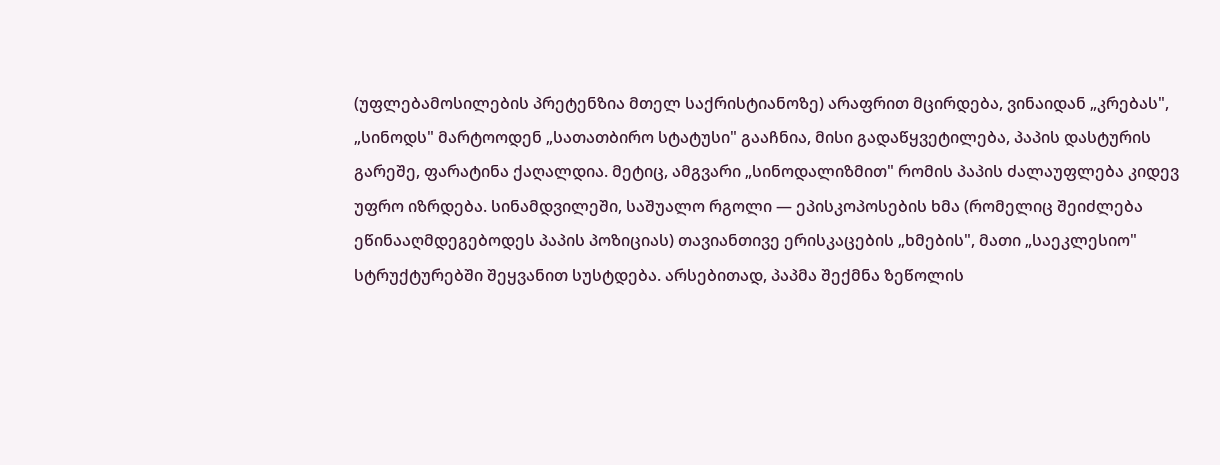(უფლებამოსილების პრეტენზია მთელ საქრისტიანოზე) არაფრით მცირდება, ვინაიდან „კრებას", „სინოდს" მარტოოდენ „სათათბირო სტატუსი" გააჩნია, მისი გადაწყვეტილება, პაპის დასტურის გარეშე, ფარატინა ქაღალდია. მეტიც, ამგვარი „სინოდალიზმით" რომის პაპის ძალაუფლება კიდევ უფრო იზრდება. სინამდვილეში, საშუალო რგოლი — ეპისკოპოსების ხმა (რომელიც შეიძლება ეწინააღმდეგებოდეს პაპის პოზიციას) თავიანთივე ერისკაცების „ხმების", მათი „საეკლესიო" სტრუქტურებში შეყვანით სუსტდება. არსებითად, პაპმა შექმნა ზეწოლის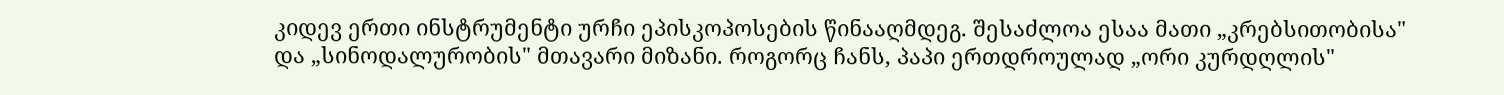კიდევ ერთი ინსტრუმენტი ურჩი ეპისკოპოსების წინააღმდეგ. შესაძლოა ესაა მათი „კრებსითობისა" და „სინოდალურობის" მთავარი მიზანი. როგორც ჩანს, პაპი ერთდროულად „ორი კურდღლის"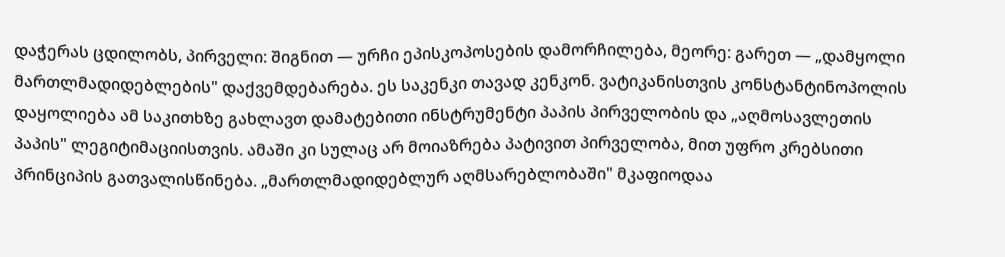დაჭერას ცდილობს, პირველი: შიგნით — ურჩი ეპისკოპოსების დამორჩილება, მეორე: გარეთ — „დამყოლი მართლმადიდებლების" დაქვემდებარება. ეს საკენკი თავად კენკონ. ვატიკანისთვის კონსტანტინოპოლის დაყოლიება ამ საკითხზე გახლავთ დამატებითი ინსტრუმენტი პაპის პირველობის და „აღმოსავლეთის პაპის" ლეგიტიმაციისთვის. ამაში კი სულაც არ მოიაზრება პატივით პირველობა, მით უფრო კრებსითი პრინციპის გათვალისწინება. „მართლმადიდებლურ აღმსარებლობაში" მკაფიოდაა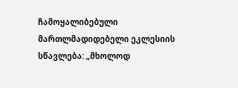ჩამოყალიბებული მართლმადიდებელი ეკლესიის სწავლება: „მხოლოდ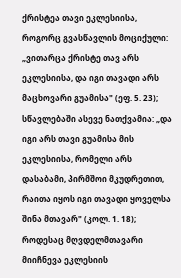ქრისტეა თავი ეკლესიისა, როგორც გვასწავლის მოციქული: „ვითარცა ქრისტე თავ არს ეკლესიისა, და იგი თავადი არს მაცხოვარი გუამისა" (ეფ. 5. 23); სწავლებაში ასევე ნათქვამია: „და იგი არს თავი გუამისა მის ეკლესიისა, რომელი არს დასაბამი, პირმშოი მკუდრეთით, რაითა იყოს იგი თავადი ყოველსა შინა მთავარ" (კოლ. 1. 18); როდესაც მღვდელმთავარი მიიჩნევა ეკლესიის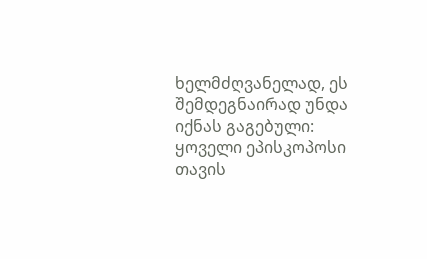ხელმძღვანელად, ეს შემდეგნაირად უნდა იქნას გაგებული: ყოველი ეპისკოპოსი თავის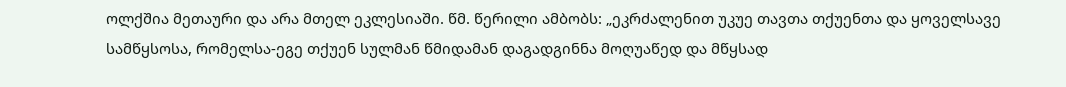ოლქშია მეთაური და არა მთელ ეკლესიაში. წმ. წერილი ამბობს: „ეკრძალენით უკუე თავთა თქუენთა და ყოველსავე სამწყსოსა, რომელსა-ეგე თქუენ სულმან წმიდამან დაგადგინნა მოღუაწედ და მწყსად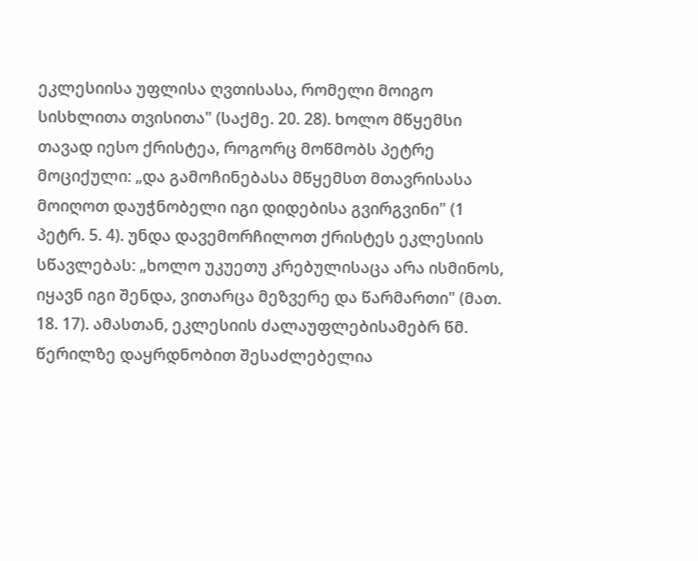ეკლესიისა უფლისა ღვთისასა, რომელი მოიგო სისხლითა თვისითა" (საქმე. 20. 28). ხოლო მწყემსი თავად იესო ქრისტეა, როგორც მოწმობს პეტრე მოციქული: „და გამოჩინებასა მწყემსთ მთავრისასა მოიღოთ დაუჭნობელი იგი დიდებისა გვირგვინი" (1 პეტრ. 5. 4). უნდა დავემორჩილოთ ქრისტეს ეკლესიის სწავლებას: „ხოლო უკუეთუ კრებულისაცა არა ისმინოს, იყავნ იგი შენდა, ვითარცა მეზვერე და წარმართი" (მათ. 18. 17). ამასთან, ეკლესიის ძალაუფლებისამებრ წმ. წერილზე დაყრდნობით შესაძლებელია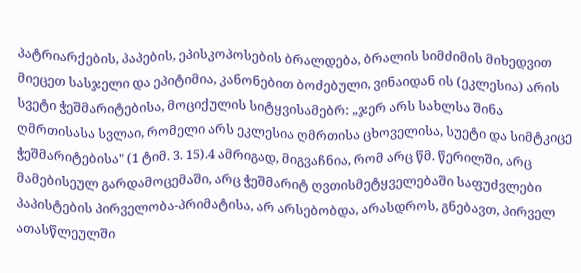პატრიარქების, პაპების, ეპისკოპოსების ბრალდება, ბრალის სიმძიმის მიხედვით მიეცეთ სასჯელი და ეპიტიმია, კანონებით ბოძებული, ვინაიდან ის (ეკლესია) არის სვეტი ჭეშმარიტებისა, მოციქულის სიტყვისამებრ: „ჯერ არს სახლსა შინა ღმრთისასა სვლაი, რომელი არს ეკლესია ღმრთისა ცხოველისა, სუეტი და სიმტკიცე ჭეშმარიტებისა" (1 ტიმ. 3. 15).4 ამრიგად, მიგვაჩნია, რომ არც წმ. წერილში, არც მამებისეულ გარდამოცემაში, არც ჭეშმარიტ ღვთისმეტყველებაში საფუძვლები პაპისტების პირველობა-პრიმატისა, არ არსებობდა, არასდროს, გნებავთ, პირველ ათასწლეულში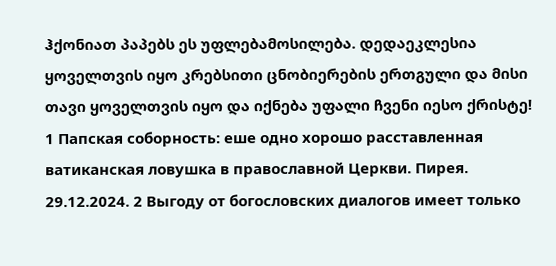ჰქონიათ პაპებს ეს უფლებამოსილება. დედაეკლესია ყოველთვის იყო კრებსითი ცნობიერების ერთგული და მისი თავი ყოველთვის იყო და იქნება უფალი ჩვენი იესო ქრისტე!
1 Папская соборность: еше одно хорошо расставленная ватиканская ловушка в православной Церкви. Пирея. 29.12.2024. 2 Выгоду от богословских диалогов имеет только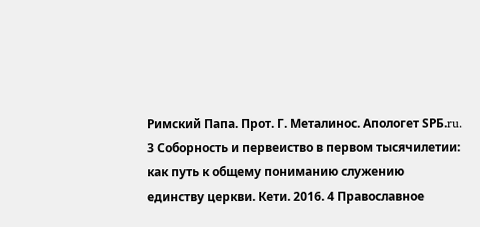Римский Папа. Прот. Г. Металинос. Апологет SPБ.ru. 3 Соборность и первеиство в первом тысячилетии: как путь к общему пониманию служению единству церкви. Кети. 2016. 4 Православное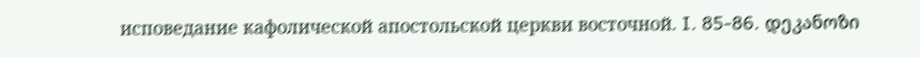исповедание кафолической апостольской церкви восточной. I. 85-86. დეკანოზი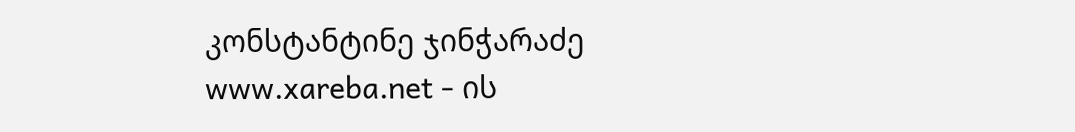კონსტანტინე ჯინჭარაძე
www.xareba.net - ის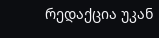რედაქცია უკან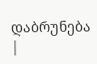დაბრუნება |